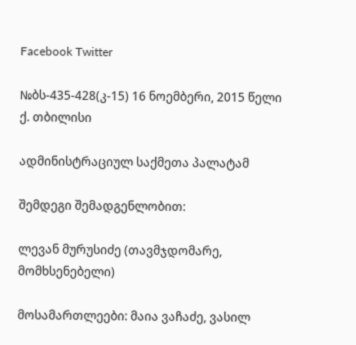Facebook Twitter

№ბს-435-428(კ-15) 16 ნოემბერი, 2015 წელი ქ. თბილისი

ადმინისტრაციულ საქმეთა პალატამ

შემდეგი შემადგენლობით:

ლევან მურუსიძე (თავმჯდომარე, მომხსენებელი)

მოსამართლეები: მაია ვაჩაძე, ვასილ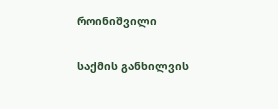როინიშვილი

საქმის განხილვის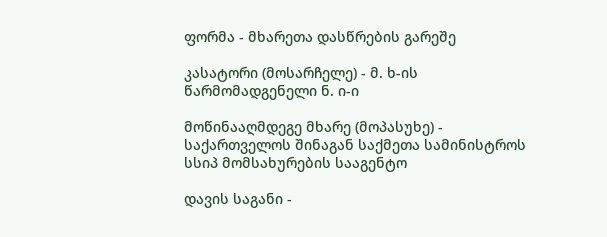ფორმა - მხარეთა დასწრების გარეშე

კასატორი (მოსარჩელე) - მ. ხ-ის წარმომადგენელი ნ. ი-ი

მოწინააღმდეგე მხარე (მოპასუხე) - საქართველოს შინაგან საქმეთა სამინისტროს სსიპ მომსახურების სააგენტო

დავის საგანი -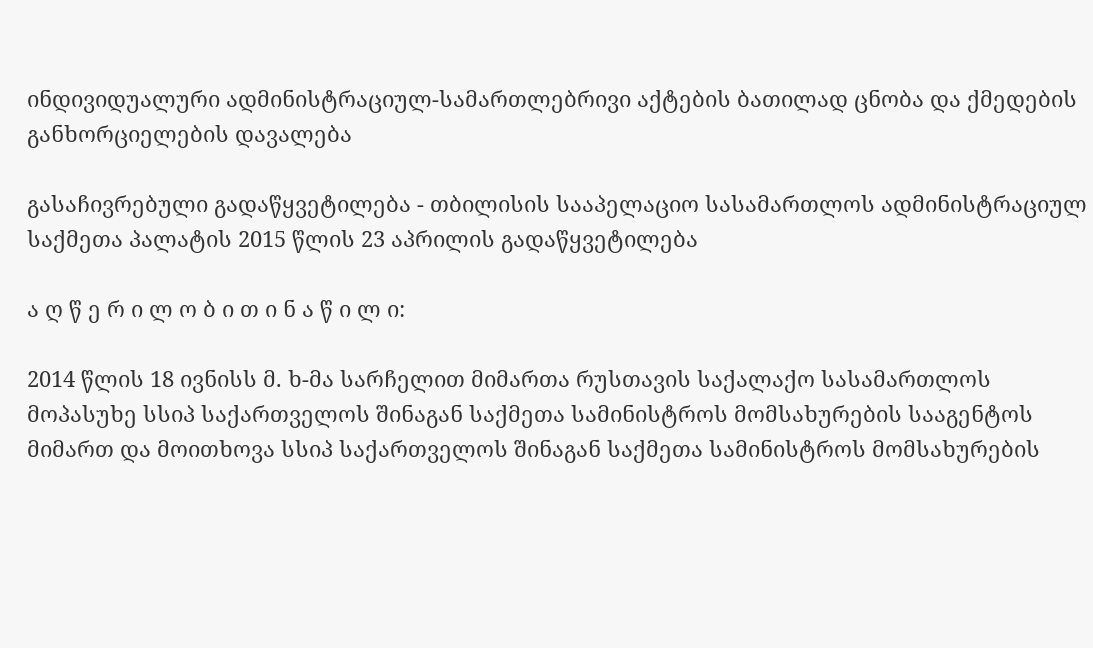ინდივიდუალური ადმინისტრაციულ-სამართლებრივი აქტების ბათილად ცნობა და ქმედების განხორციელების დავალება

გასაჩივრებული გადაწყვეტილება - თბილისის სააპელაციო სასამართლოს ადმინისტრაციულ საქმეთა პალატის 2015 წლის 23 აპრილის გადაწყვეტილება

ა ღ წ ე რ ი ლ ო ბ ი თ ი ნ ა წ ი ლ ი:

2014 წლის 18 ივნისს მ. ხ-მა სარჩელით მიმართა რუსთავის საქალაქო სასამართლოს მოპასუხე სსიპ საქართველოს შინაგან საქმეთა სამინისტროს მომსახურების სააგენტოს მიმართ და მოითხოვა სსიპ საქართველოს შინაგან საქმეთა სამინისტროს მომსახურების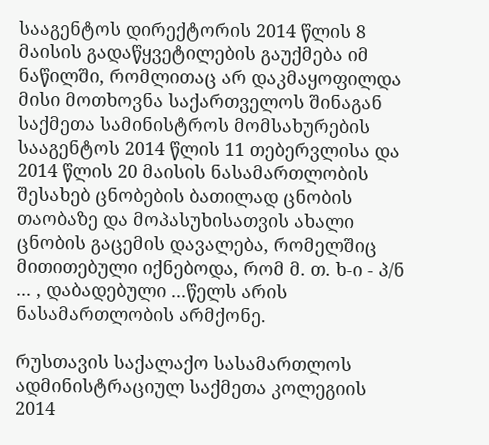სააგენტოს დირექტორის 2014 წლის 8 მაისის გადაწყვეტილების გაუქმება იმ ნაწილში, რომლითაც არ დაკმაყოფილდა მისი მოთხოვნა საქართველოს შინაგან საქმეთა სამინისტროს მომსახურების სააგენტოს 2014 წლის 11 თებერვლისა და 2014 წლის 20 მაისის ნასამართლობის შესახებ ცნობების ბათილად ცნობის თაობაზე და მოპასუხისათვის ახალი ცნობის გაცემის დავალება, რომელშიც მითითებული იქნებოდა, რომ მ. თ. ხ-ი - პ/ნ ... , დაბადებული ...წელს არის ნასამართლობის არმქონე.

რუსთავის საქალაქო სასამართლოს ადმინისტრაციულ საქმეთა კოლეგიის 2014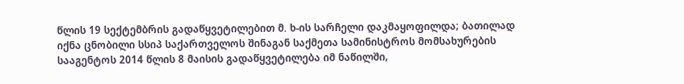წლის 19 სექტემბრის გადაწყვეტილებით მ. ხ-ის სარჩელი დაკმაყოფილდა; ბათილად იქნა ცნობილი სსიპ საქართველოს შინაგან საქმეთა სამინისტროს მომსახურების სააგენტოს 2014 წლის 8 მაისის გადაწყვეტილება იმ ნაწილში,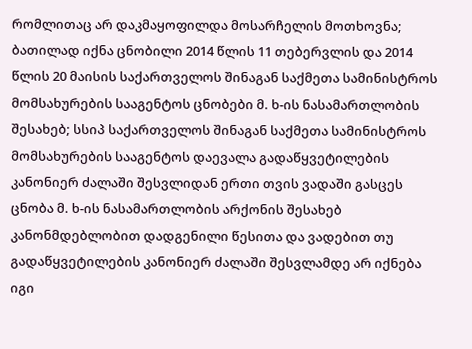რომლითაც არ დაკმაყოფილდა მოსარჩელის მოთხოვნა; ბათილად იქნა ცნობილი 2014 წლის 11 თებერვლის და 2014 წლის 20 მაისის საქართველოს შინაგან საქმეთა სამინისტროს მომსახურების სააგენტოს ცნობები მ. ხ-ის ნასამართლობის შესახებ; სსიპ საქართველოს შინაგან საქმეთა სამინისტროს მომსახურების სააგენტოს დაევალა გადაწყვეტილების კანონიერ ძალაში შესვლიდან ერთი თვის ვადაში გასცეს ცნობა მ. ხ-ის ნასამართლობის არქონის შესახებ კანონმდებლობით დადგენილი წესითა და ვადებით თუ გადაწყვეტილების კანონიერ ძალაში შესვლამდე არ იქნება იგი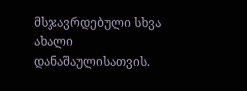მსჯავრდებული სხვა ახალი დანაშაულისათვის.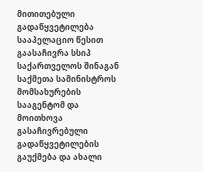მითითებული გადაწყვეტილება სააპელაციო წესით გაასაჩივრა სსიპ საქართველოს შინაგან საქმეთა სამინისტროს მომსახურების სააგენტომ და მოითხოვა გასაჩივრებული გადაწყვეტილების გაუქმება და ახალი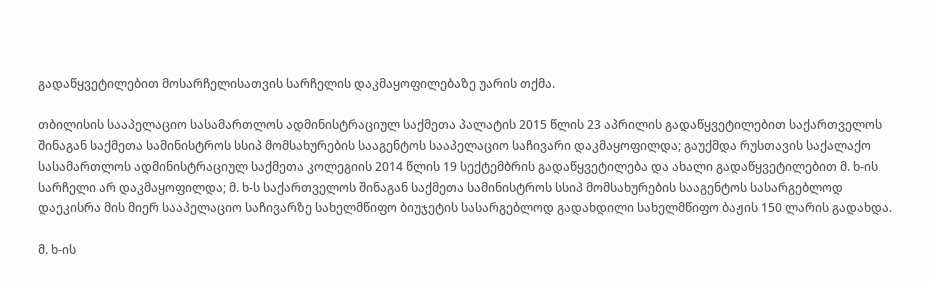გადაწყვეტილებით მოსარჩელისათვის სარჩელის დაკმაყოფილებაზე უარის თქმა.

თბილისის სააპელაციო სასამართლოს ადმინისტრაციულ საქმეთა პალატის 2015 წლის 23 აპრილის გადაწყვეტილებით საქართველოს შინაგან საქმეთა სამინისტროს სსიპ მომსახურების სააგენტოს სააპელაციო საჩივარი დაკმაყოფილდა; გაუქმდა რუსთავის საქალაქო სასამართლოს ადმინისტრაციულ საქმეთა კოლეგიის 2014 წლის 19 სექტემბრის გადაწყვეტილება და ახალი გადაწყვეტილებით მ. ხ-ის სარჩელი არ დაკმაყოფილდა; მ. ხ-ს საქართველოს შინაგან საქმეთა სამინისტროს სსიპ მომსახურების სააგენტოს სასარგებლოდ დაეკისრა მის მიერ სააპელაციო საჩივარზე სახელმწიფო ბიუჯეტის სასარგებლოდ გადახდილი სახელმწიფო ბაჟის 150 ლარის გადახდა.

მ. ხ-ის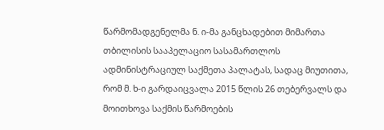წარმომადგენელმა ნ. ი-მა განცხადებით მიმართა თბილისის სააპელაციო სასამართლოს ადმინისტრაციულ საქმეთა პალატას, სადაც მიუთითა, რომ მ. ხ-ი გარდაიცვალა 2015 წლის 26 თებერვალს და მოითხოვა საქმის წარმოების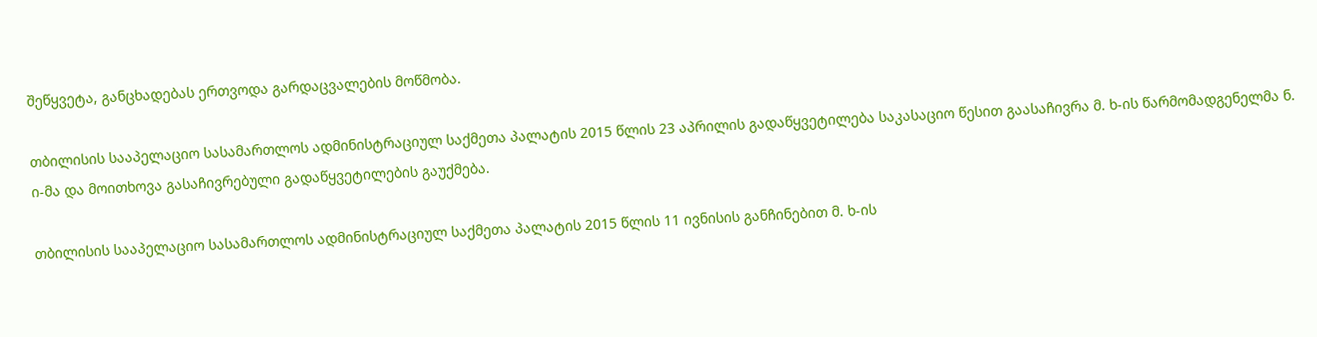შეწყვეტა, განცხადებას ერთვოდა გარდაცვალების მოწმობა.

თბილისის სააპელაციო სასამართლოს ადმინისტრაციულ საქმეთა პალატის 2015 წლის 23 აპრილის გადაწყვეტილება საკასაციო წესით გაასაჩივრა მ. ხ-ის წარმომადგენელმა ნ. ი-მა და მოითხოვა გასაჩივრებული გადაწყვეტილების გაუქმება.

თბილისის სააპელაციო სასამართლოს ადმინისტრაციულ საქმეთა პალატის 2015 წლის 11 ივნისის განჩინებით მ. ხ-ის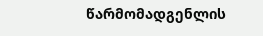წარმომადგენლის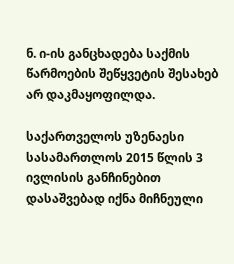ნ. ი-ის განცხადება საქმის წარმოების შეწყვეტის შესახებ არ დაკმაყოფილდა.

საქართველოს უზენაესი სასამართლოს 2015 წლის 3 ივლისის განჩინებით დასაშვებად იქნა მიჩნეული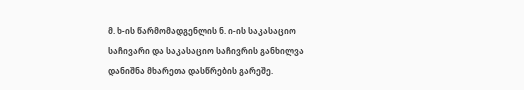მ. ხ-ის წარმომადგენლის ნ. ი-ის საკასაციო საჩივარი და საკასაციო საჩივრის განხილვა დანიშნა მხარეთა დასწრების გარეშე.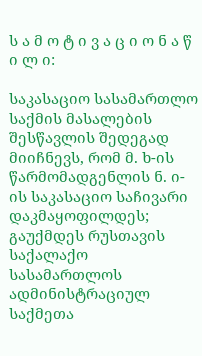ს ა მ ო ტ ი ვ ა ც ი ო ნ ა წ ი ლ ი:

საკასაციო სასამართლო საქმის მასალების შესწავლის შედეგად მიიჩნევს, რომ მ. ხ-ის წარმომადგენლის ნ. ი-ის საკასაციო საჩივარი დაკმაყოფილდეს; გაუქმდეს რუსთავის საქალაქო სასამართლოს ადმინისტრაციულ საქმეთა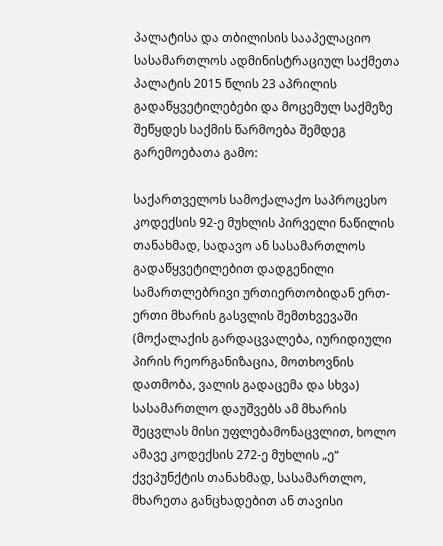პალატისა და თბილისის სააპელაციო სასამართლოს ადმინისტრაციულ საქმეთა პალატის 2015 წლის 23 აპრილის გადაწყვეტილებები და მოცემულ საქმეზე შეწყდეს საქმის წარმოება შემდეგ გარემოებათა გამო:

საქართველოს სამოქალაქო საპროცესო კოდექსის 92-ე მუხლის პირველი ნაწილის თანახმად, სადავო ან სასამართლოს გადაწყვეტილებით დადგენილი სამართლებრივი ურთიერთობიდან ერთ-ერთი მხარის გასვლის შემთხვევაში (მოქალაქის გარდაცვალება, იურიდიული პირის რეორგანიზაცია, მოთხოვნის დათმობა, ვალის გადაცემა და სხვა) სასამართლო დაუშვებს ამ მხარის შეცვლას მისი უფლებამონაცვლით, ხოლო ამავე კოდექსის 272-ე მუხლის „ე“ ქვეპუნქტის თანახმად, სასამართლო, მხარეთა განცხადებით ან თავისი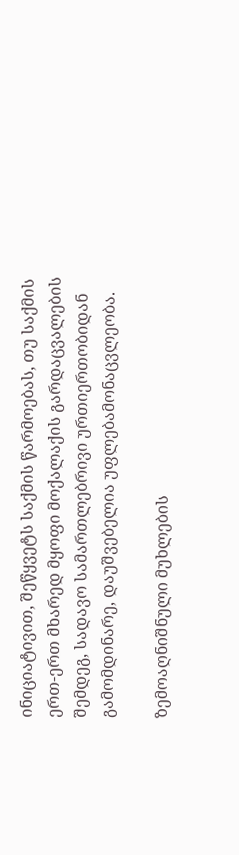ინიციატივით, შეწყვეტს საქმის წარმოებას, თუ საქმის ერთ-ერთ მხარედ მყოფი მოქალაქის გარდაცვალების შემდეგ, სადავო სამართლებრივი ურთიერთობიდან გამომდინარე, დაუშვებელია უფლებამონაცვლეობა.

ზემოაღნიშნული მუხლების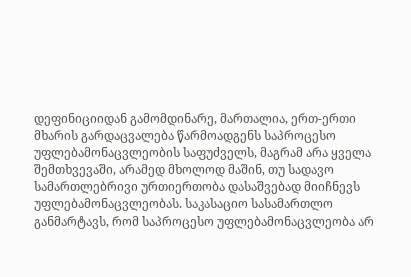დეფინიციიდან გამომდინარე, მართალია, ერთ-ერთი მხარის გარდაცვალება წარმოადგენს საპროცესო უფლებამონაცვლეობის საფუძველს, მაგრამ არა ყველა შემთხვევაში, არამედ მხოლოდ მაშინ, თუ სადავო სამართლებრივი ურთიერთობა დასაშვებად მიიჩნევს უფლებამონაცვლეობას. საკასაციო სასამართლო განმარტავს, რომ საპროცესო უფლებამონაცვლეობა არ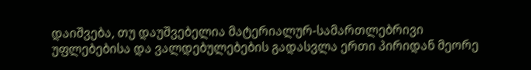დაიშვება, თუ დაუშვებელია მატერიალურ-სამართლებრივი უფლებებისა და ვალდებულებების გადასვლა ერთი პირიდან მეორე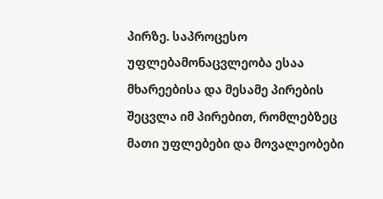პირზე. საპროცესო უფლებამონაცვლეობა ესაა მხარეებისა და მესამე პირების შეცვლა იმ პირებით, რომლებზეც მათი უფლებები და მოვალეობები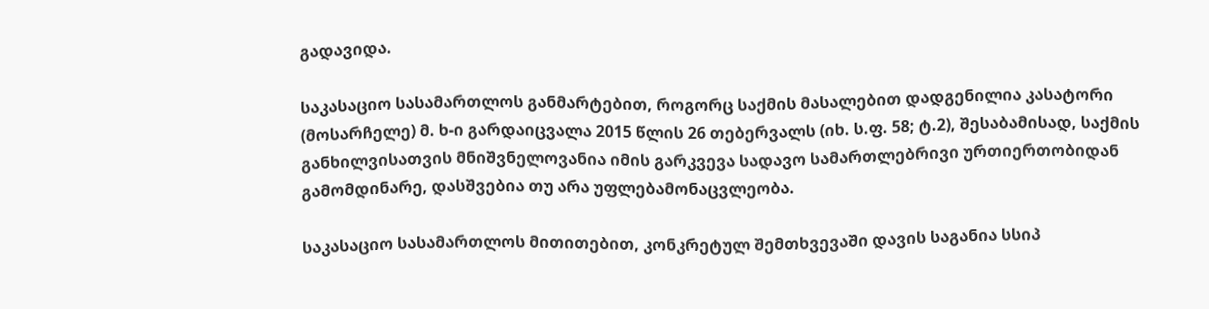გადავიდა.

საკასაციო სასამართლოს განმარტებით, როგორც საქმის მასალებით დადგენილია კასატორი (მოსარჩელე) მ. ხ-ი გარდაიცვალა 2015 წლის 26 თებერვალს (იხ. ს.ფ. 58; ტ.2), შესაბამისად, საქმის განხილვისათვის მნიშვნელოვანია იმის გარკვევა სადავო სამართლებრივი ურთიერთობიდან გამომდინარე, დასშვებია თუ არა უფლებამონაცვლეობა.

საკასაციო სასამართლოს მითითებით, კონკრეტულ შემთხვევაში დავის საგანია სსიპ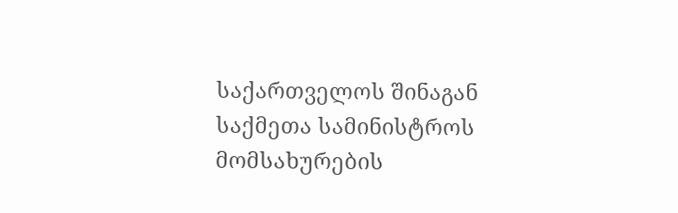საქართველოს შინაგან საქმეთა სამინისტროს მომსახურების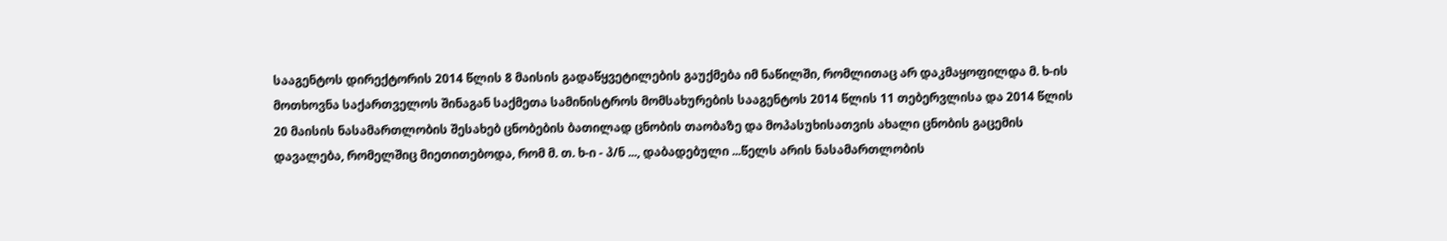სააგენტოს დირექტორის 2014 წლის 8 მაისის გადაწყვეტილების გაუქმება იმ ნაწილში, რომლითაც არ დაკმაყოფილდა მ. ხ-ის მოთხოვნა საქართველოს შინაგან საქმეთა სამინისტროს მომსახურების სააგენტოს 2014 წლის 11 თებერვლისა და 2014 წლის 20 მაისის ნასამართლობის შესახებ ცნობების ბათილად ცნობის თაობაზე და მოპასუხისათვის ახალი ცნობის გაცემის დავალება, რომელშიც მიეთითებოდა, რომ მ. თ. ხ-ი - პ/ნ ..., დაბადებული ...წელს არის ნასამართლობის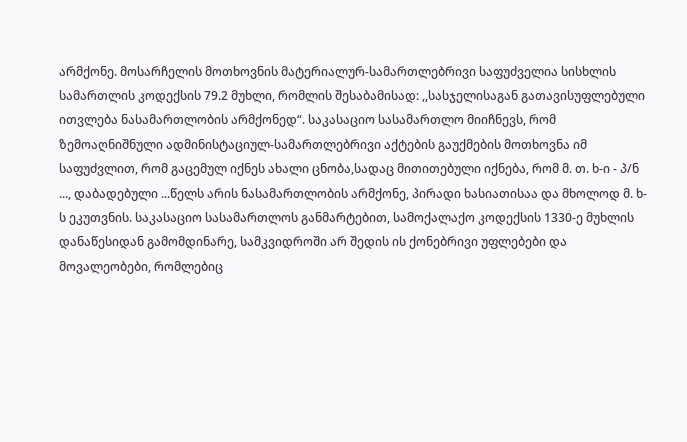არმქონე. მოსარჩელის მოთხოვნის მატერიალურ-სამართლებრივი საფუძველია სისხლის სამართლის კოდექსის 79.2 მუხლი, რომლის შესაბამისად: ,,სასჯელისაგან გათავისუფლებული ითვლება ნასამართლობის არმქონედ“. საკასაციო სასამართლო მიიჩნევს, რომ ზემოაღნიშნული ადმინისტაციულ-სამართლებრივი აქტების გაუქმების მოთხოვნა იმ საფუძვლით, რომ გაცემულ იქნეს ახალი ცნობა,სადაც მითითებული იქნება, რომ მ. თ. ხ-ი - პ/ნ ..., დაბადებული ...წელს არის ნასამართლობის არმქონე, პირადი ხასიათისაა და მხოლოდ მ. ხ-ს ეკუთვნის. საკასაციო სასამართლოს განმარტებით, სამოქალაქო კოდექსის 1330-ე მუხლის დანაწესიდან გამომდინარე, სამკვიდროში არ შედის ის ქონებრივი უფლებები და მოვალეობები, რომლებიც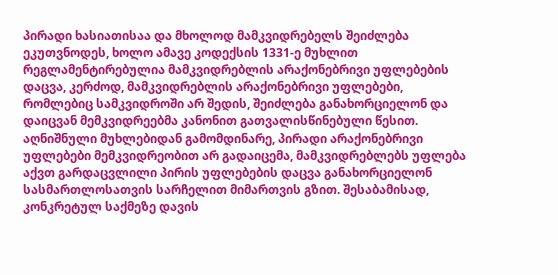პირადი ხასიათისაა და მხოლოდ მამკვიდრებელს შეიძლება ეკუთვნოდეს, ხოლო ამავე კოდექსის 1331-ე მუხლით რეგლამენტირებულია მამკვიდრებლის არაქონებრივი უფლებების დაცვა, კერძოდ, მამკვიდრებლის არაქონებრივი უფლებები, რომლებიც სამკვიდროში არ შედის, შეიძლება განახორციელონ და დაიცვან მემკვიდრეებმა კანონით გათვალისწინებული წესით. აღნიშნული მუხლებიდან გამომდინარე, პირადი არაქონებრივი უფლებები მემკვიდრეობით არ გადაიცემა, მამკვიდრებლებს უფლება აქვთ გარდაცვლილი პირის უფლებების დაცვა განახორციელონ სასმართლოსათვის სარჩელით მიმართვის გზით. შესაბამისად, კონკრეტულ საქმეზე დავის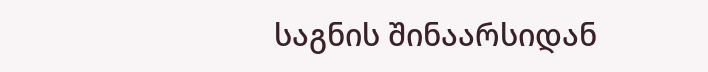საგნის შინაარსიდან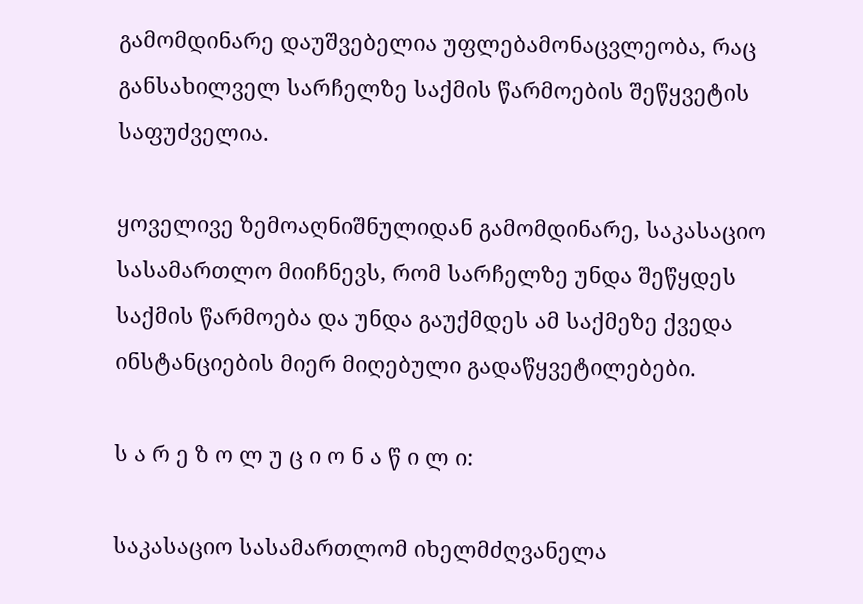გამომდინარე დაუშვებელია უფლებამონაცვლეობა, რაც განსახილველ სარჩელზე საქმის წარმოების შეწყვეტის საფუძველია.

ყოველივე ზემოაღნიშნულიდან გამომდინარე, საკასაციო სასამართლო მიიჩნევს, რომ სარჩელზე უნდა შეწყდეს საქმის წარმოება და უნდა გაუქმდეს ამ საქმეზე ქვედა ინსტანციების მიერ მიღებული გადაწყვეტილებები.

ს ა რ ე ზ ო ლ უ ც ი ო ნ ა წ ი ლ ი:

საკასაციო სასამართლომ იხელმძღვანელა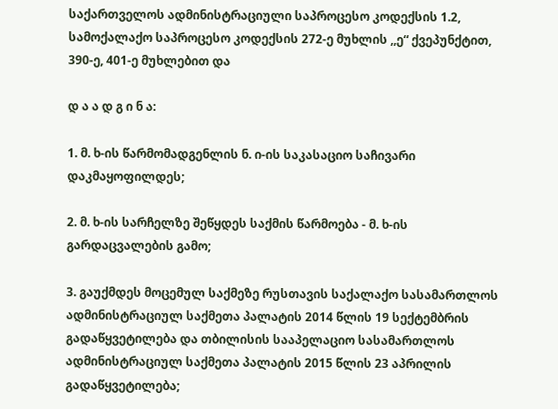საქართველოს ადმინისტრაციული საპროცესო კოდექსის 1.2, სამოქალაქო საპროცესო კოდექსის 272-ე მუხლის ,,ე“ ქვეპუნქტით, 390-ე, 401-ე მუხლებით და

დ ა ა დ გ ი ნ ა:

1. მ. ხ-ის წარმომადგენლის ნ. ი-ის საკასაციო საჩივარი დაკმაყოფილდეს;

2. მ. ხ-ის სარჩელზე შეწყდეს საქმის წარმოება - მ. ხ-ის გარდაცვალების გამო;

3. გაუქმდეს მოცემულ საქმეზე რუსთავის საქალაქო სასამართლოს ადმინისტრაციულ საქმეთა პალატის 2014 წლის 19 სექტემბრის გადაწყვეტილება და თბილისის სააპელაციო სასამართლოს ადმინისტრაციულ საქმეთა პალატის 2015 წლის 23 აპრილის გადაწყვეტილება;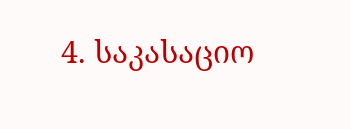4. საკასაციო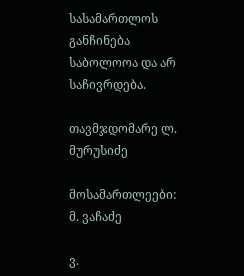სასამართლოს განჩინება საბოლოოა და არ საჩივრდება.

თავმჯდომარე ლ. მურუსიძე

მოსამართლეები: მ. ვაჩაძე

ვ.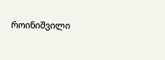როინიშვილი